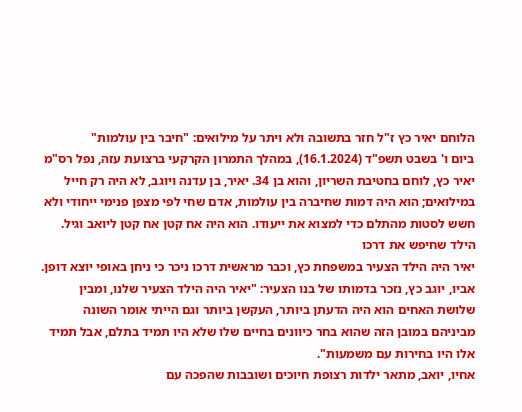הלוחם יאיר כץ ז"ל חזר בתשובה ולא ויתר על מילואים: "חיבר בין עולמות"
ביום ו' בשבט תשפ"ד (16.1.2024), במהלך התמרון הקרקעי ברצועת עזה, נפל רס"מ יאיר כץ, לוחם בחטיבת השריון, והוא בן 34. יאיר, בן עדנה ויוגב, לא היה רק חייל במילואים; הוא היה דמות שחיברה בין עולמות, אדם שחי לפי מצפן פנימי ייחודי ולא חשש לסטות מהתלם כדי למצוא את ייעודו. הוא היה אח קטן אח קטן ליואב וגיל.
הילד שחיפש את דרכו
יאיר היה הילד הצעיר במשפחת כץ, וכבר מראשית דרכו ניכר כי ניחן באופי יוצא דופן. אביו, יוגב כץ, נזכר בדמותו של בנו הצעיר: "יאיר היה הילד הצעיר שלנו, ומבין שלושת האחים הוא היה הדעתן ביותר, העקשן ביותר וגם הייתי אומר השונה מביניהם במובן הזה שהוא בחר כיוונים בחיים שלו שלא היו תמיד בתלם, אבל תמיד אלו היו בחירות עם משמעות".
אחיו, יואב, מתאר ילדות רצופת חיוכים ושובבות שהפכה עם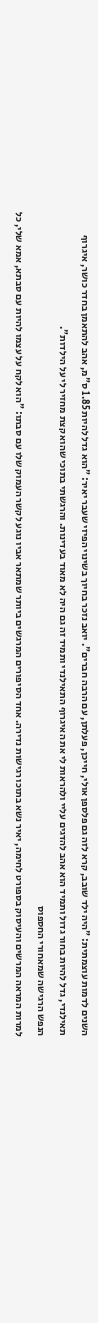השנים לדמות עוצמתית: "היה ילד שובב, קרא לזה גם פלספן אולי, חייכן, פעלתן, עם הרבה חברים". יואב נזכר בחיוך בשינוי הפיזי שעבר יאיר: "הוא גדל להיות 1.85 ס"מ, אהב להתאמן בחדר כושר, איגרוף תאילנדי, גדל להיות בחור גדול ותמיד הוא אהב להדגים עליי ולהראות לי את האיגרוף התאילנדי ותמיד זה גם היה לא מאוד בעדינות. והרגשתי בתוכי שהוא קצת מחזיר לי על הילדות".
הנפש הרגישה שמאחורי החספוס
למרות המראה המרשים והעיסוק בספורט לחימה, יאיר נשא בתוכו רגישות נדירה. אחד הסיפורים המרגשים ביותר שמתאר אביו נוגע לקשר העמוק שלו עם סבתו: "הוא לקח על עצמו להיות עם סבתא, אמא שלי, כל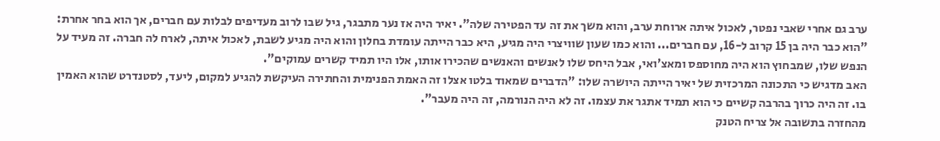ערב גם אחרי שאבי נפטר, לאכול איתה ארוחת ערב, והוא משך את זה עד הפטירה שלה". יאיר היה אז נער מתבגר, גיל שבו לרוב מעדיפים לבלות עם חברים, אך הוא בחר אחרת: "הוא כבר היה בן 15 קרוב ל-16, עם חברים... והוא כמו שעון שוויצרי היה מגיע, היא כבר הייתה עומדת בחלון והוא היה מגיע לשבת, לאכול איתה, לארח לה חברה. זה מעיד על הנפש שלו, שמבחוץ הוא היה מחוספס ומאצ'ואי, אבל היחס שלו לאנשים והאנשים שהכירו אותו, אלו היו תמיד קשרים עמוקים".
האב מדגיש כי התכונה המרכזית של יאיר הייתה היושרה שלו: "הדברים שמאוד בלטו אצלו זה האמת הפנימית והחתירה העיקשת להגיע למקום, ליעד, לסטנדרט שהוא האמין בו. זה היה כרוך בהרבה קשיים כי הוא תמיד אתגר את עצמו. זה לא היה הנורמה, זה היה מעבר".
מהחזרה בתשובה אל צריח הטנק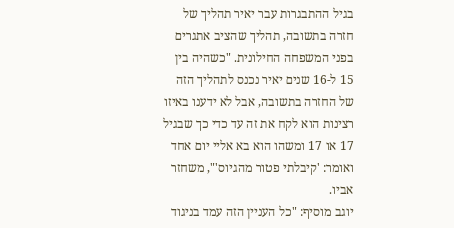בגיל ההתבגרות עבר יאיר תהליך של חזרה בתשובה, תהליך שהציב אתגרים בפני המשפחה החילונית. "כשהיה בין 15 ל-16 שנים יאיר נכנס לתהליך הזה של החזרה בתשובה, אבל לא ידענו באיזו רצינות הוא לקח את זה עד כדי כך שבגיל 17 או 17 ומשהו הוא בא אליי יום אחד ואומר: 'קיבלתי פטור מהגיוס'", משחזר אביו.
יוגב מוסיף: "כל העניין הזה עמד בניגוד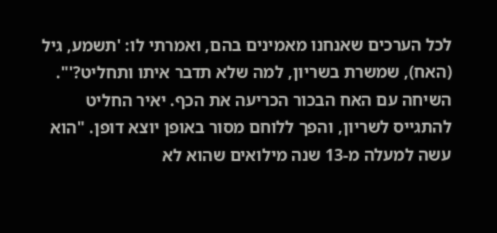לכל הערכים שאנחנו מאמינים בהם, ואמרתי לו: 'תשמע, גיל (האח), שמשרת בשריון, למה שלא תדבר איתו ותחליט?'". השיחה עם האח הבכור הכריעה את הכף. יאיר החליט להתגייס לשריון, והפך ללוחם מסור באופן יוצא דופן. "הוא עשה למעלה מ-13 שנה מילואים שהוא לא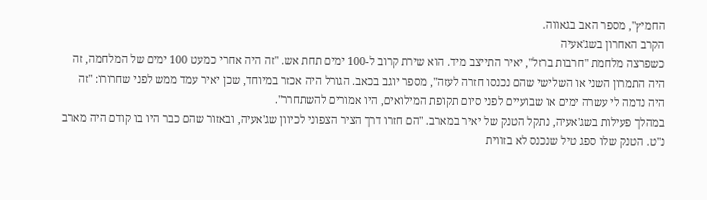החמיץ", מספר האב בגאווה.
הקרב האחרון בשג'אעיה
כשפרצה מלחמת "חרבות ברזל", יאיר התייצב מיד. הוא שירת קרוב ל-100 ימים תחת אש. "זה היה אחרי כמעט 100 ימים של המלחמה, זה היה התמרון השני או השלישי שהם נכנסו חזרה לעזה", מספר יוגב בכאב. הגורל היה אכזר במיוחד, שכן יאיר עמד ממש לפני שחרורו: "זה היה נדמה לי עשרה ימים או שבועיים לפני סיום תקופת המילואים, היו אמורים להשתחרר".
במהלך פעילות בשג'אעיה, נתקל הטנק של יאיר במארב. "הם חזרו דרך הציר הצפוני לכיוון שג'אעיה, ובאזור שהם כבר היו בו קודם היה מארב נ"ט. הטנק שלו ספג טיל שנכנס לא בזווית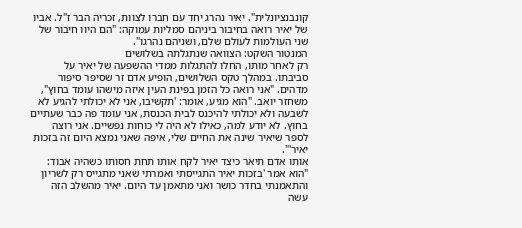קונבנציונלית". יאיר נהרג יחד עם חברו לצוות, זכריה הבר ז"ל. אביו של יאיר רואה בחיבור ביניהם סמליות עמוקה: "הם היוו חיבור של שני העולמות לעולם שלם, ושניהם נהרגו".
המנטור השקט: הצוואה שנתגלתה בשלושים
רק לאחר מותו, החלו להתגלות ממדי ההשפעה של יאיר על סביבתו. במהלך טקס השלושים, הופיע אדם זר שסיפר סיפור מדהים. "אני רואה כל הזמן בפינת העין איזה מישהו עומד בחוץ", משחזר יואב. "הוא מגיע, אומר: 'תקשיבו, אני לא יכולתי להגיע לא לשבעה ולא יכולתי להיכנס לבית הכנסת, אני עומד פה כבר שעתיים בחוץ. לא יודע למה, כאילו לא היה לי כוחות נפשיים. אני רוצה לספר שיאיר שינה את החיים שלי, איפה שאני נמצא היום זה בזכות יאיר'".
אותו אדם תיאר כיצד יאיר לקח אותו תחת חסותו כשהיה אבוד: "הוא אמר 'בזכות יאיר התגייסתי ואמרתי שאני מתגייס רק לשריון והתאמנתי בחדר כושר ואני מתאמן עד היום. יאיר מהשלב הזה עשה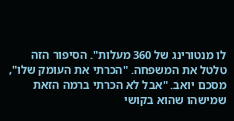לו מנטורינג של 360 מעלות". הסיפור הזה טלטל את המשפחה. "הכרתי את העומק שלו", מסכם יואב. "אבל לא הכרתי ברמה הזאת שמישהו שהוא בקושי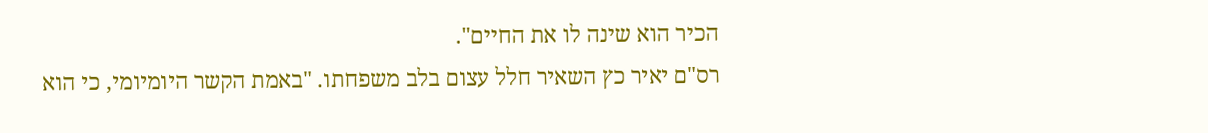הכיר הוא שינה לו את החיים".
רס"ם יאיר כץ השאיר חלל עצום בלב משפחתו. "באמת הקשר היומיומי, כי הוא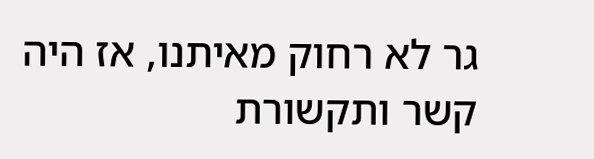גר לא רחוק מאיתנו, אז היה קשר ותקשורת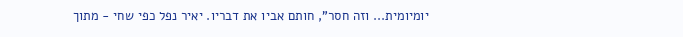יומיומית... וזה חסר", חותם אביו את דבריו. יאיר נפל כפי שחי - מתוך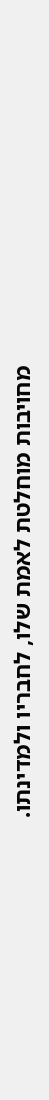מחויבות מוחלטת לאמת שלו, לחבריו ולמדינתו.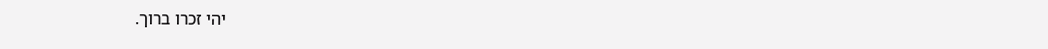יהי זכרו ברוך.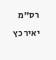רס"מ
יאיר כץ